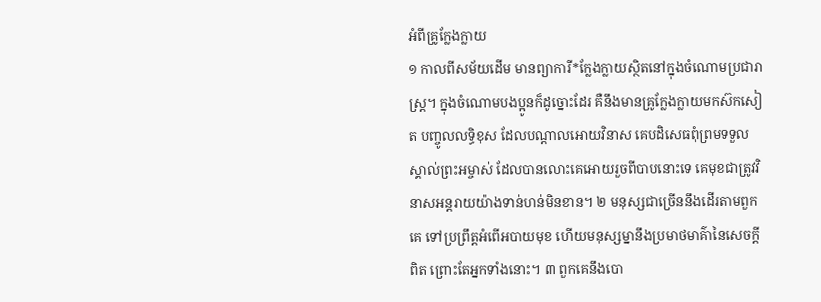អំពីគ្រូក្លែងក្លាយ
១ កាលពីសម័យដើម មានព្យាការី*ក្លែងក្លាយស្ថិតនៅក្នុងចំណោមប្រជារាស្ត្រ។ ក្នុងចំណោមបងប្អូនក៏ដូច្នោះដែរ គឺនឹងមានគ្រូក្លែងក្លាយមកស៊កសៀត បញ្ចូលលទ្ធិខុស ដែលបណ្ដាលអោយវិនាស គេបដិសេធពុំព្រមទទួលស្គាល់ព្រះអម្ចាស់ ដែលបានលោះគេអោយរួចពីបាបនោះទេ គេមុខជាត្រូវវិនាសអន្តរាយយ៉ាងទាន់ហន់មិនខាន។ ២ មនុស្សជាច្រើននឹងដើរតាមពួកគេ ទៅប្រព្រឹត្តអំពើអបាយមុខ ហើយមនុស្សម្នានឹងប្រមាថមាគ៌ានៃសេចក្ដីពិត ព្រោះតែអ្នកទាំងនោះ។ ៣ ពួកគេនឹងបោ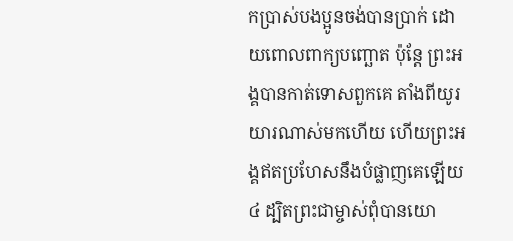កប្រាស់បងប្អូនចង់បានប្រាក់ ដោយពោលពាក្យបញ្ឆោត ប៉ុន្តែ ព្រះអង្គបានកាត់ទោសពួកគេ តាំងពីយូរយារណាស់មកហើយ ហើយព្រះអង្គឥតប្រហែសនឹងបំផ្លាញគេឡើយ ៤ ដ្បិតព្រះជាម្ចាស់ពុំបានយោ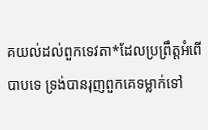គយល់ដល់ពួកទេវតា*ដែលប្រព្រឹត្តអំពើបាបទេ ទ្រង់បានរុញពួកគេទម្លាក់ទៅ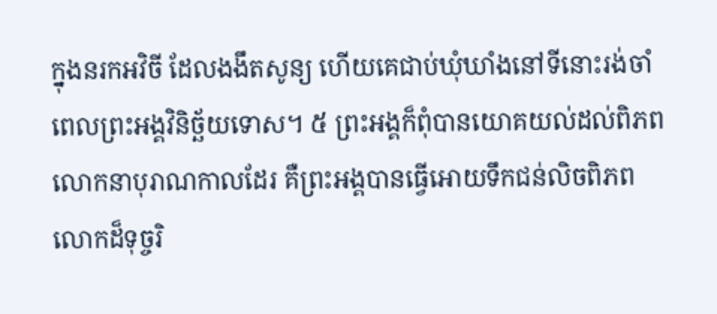ក្នុងនរកអវិចី ដែលងងឹតសូន្យ ហើយគេជាប់ឃុំឃាំងនៅទីនោះរង់ចាំពេលព្រះអង្គវិនិច្ឆ័យទោស។ ៥ ព្រះអង្គក៏ពុំបានយោគយល់ដល់ពិភពលោកនាបុរាណកាលដែរ គឺព្រះអង្គបានធ្វើអោយទឹកជន់លិចពិភពលោកដ៏ទុច្ចរិ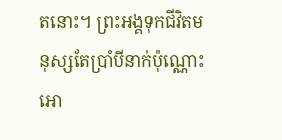តនោះ។ ព្រះអង្គទុកជីវិតមនុស្សតែប្រាំបីនាក់ប៉ុណ្ណោះអោ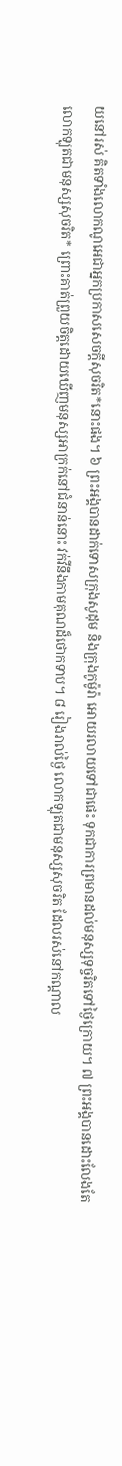យនៅរស់ គិតទាំងលោកណូអេជាអ្នកប្រកាសសេចក្ដីសុចរិត*នោះផង។ ៦ ព្រះអង្គបានដាក់ទោសក្រុងសូដុម និងក្រុងកូម៉ូរ៉ា អោយរលាយទៅជាផេះ ទុកជាការព្រមានដល់មនុស្សទុច្ចរិតទៅថ្ងៃក្រោយ។ ៧ ព្រះអង្គបានដោះលែងតែលោកឡុតជាមនុស្សសុចរិត* ព្រោះគាត់ព្រួយចិត្តដោយឃើញមនុស្សអាក្រក់នៅជំនាន់នោះ វក់វីនឹងកាមគុណដ៏ថោកទាប។ ៨ រៀងរាល់ថ្ងៃ លោកឡុតជាមនុស្សសុចរិត ដែលរស់នៅកណ្ដាល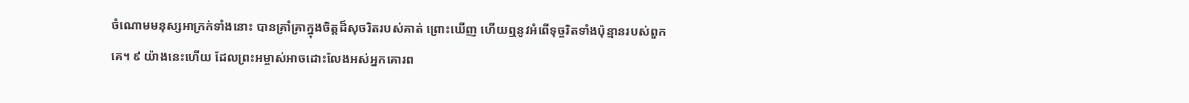ចំណោមមនុស្សអាក្រក់ទាំងនោះ បានគ្រាំគ្រាក្នុងចិត្តដ៏សុចរិតរបស់គាត់ ព្រោះឃើញ ហើយឮនូវអំពើទុច្ចរិតទាំងប៉ុន្មានរបស់ពួកគេ។ ៩ យ៉ាងនេះហើយ ដែលព្រះអម្ចាស់អាចដោះលែងអស់អ្នកគោរព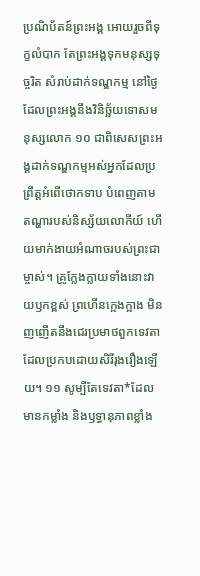ប្រណិប័តន៍ព្រះអង្គ អោយរួចពីទុក្ខលំបាក តែព្រះអង្គទុកមនុស្សទុច្ចរិត សំរាប់ដាក់ទណ្ឌកម្ម នៅថ្ងៃដែលព្រះអង្គនឹងវិនិច្ឆ័យទោសមនុស្សលោក ១០ ជាពិសេសព្រះអង្គដាក់ទណ្ឌកម្មអស់អ្នកដែលប្រព្រឹត្តអំពើថោកទាប បំពេញតាមតណ្ហារបស់និស្ស័យលោកីយ៍ ហើយមាក់ងាយអំណាចរបស់ព្រះជាម្ចាស់។ គ្រូក្លែងក្លាយទាំងនោះវាយឫកខ្ពស់ ព្រហើនក្អេងក្អាង មិនញញើតនឹងជេរប្រមាថពួកទេវតា ដែលប្រកបដោយសិរីរុងរឿងឡើយ។ ១១ សូម្បីតែទេវតា*ដែលមានកម្លាំង និងឫទ្ធានុភាពខ្លាំង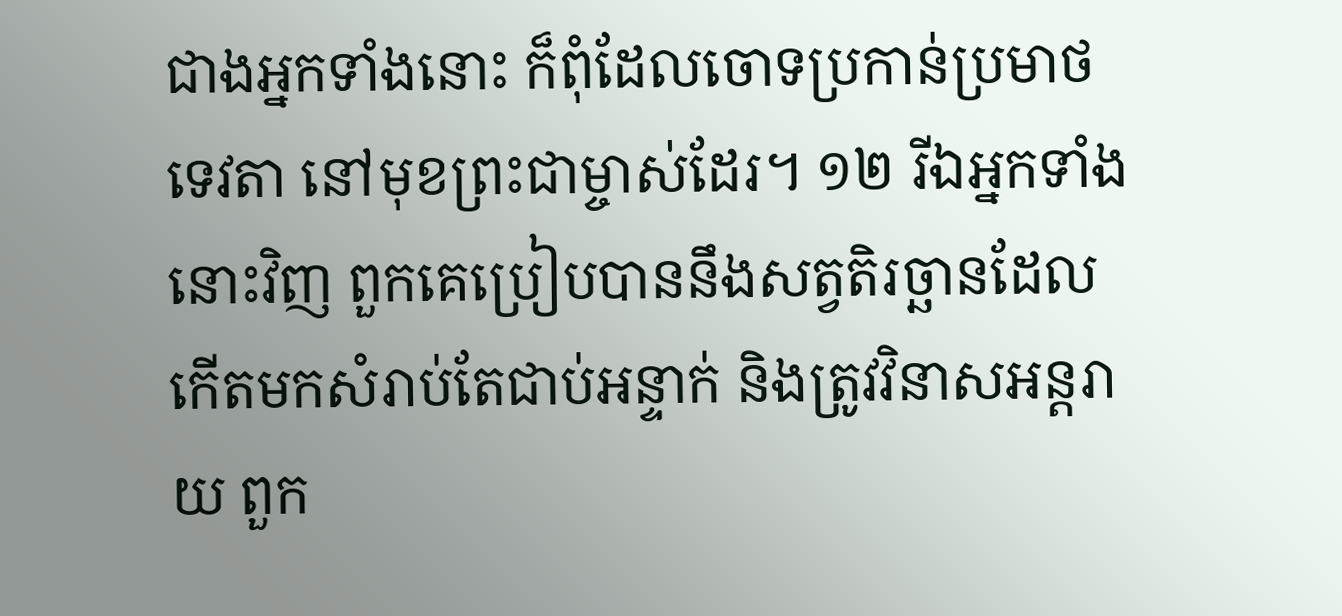ជាងអ្នកទាំងនោះ ក៏ពុំដែលចោទប្រកាន់ប្រមាថទេវតា នៅមុខព្រះជាម្ចាស់ដែរ។ ១២ រីឯអ្នកទាំងនោះវិញ ពួកគេប្រៀបបាននឹងសត្វតិរច្ឆានដែលកើតមកសំរាប់តែជាប់អន្ទាក់ និងត្រូវវិនាសអន្តរាយ ពួក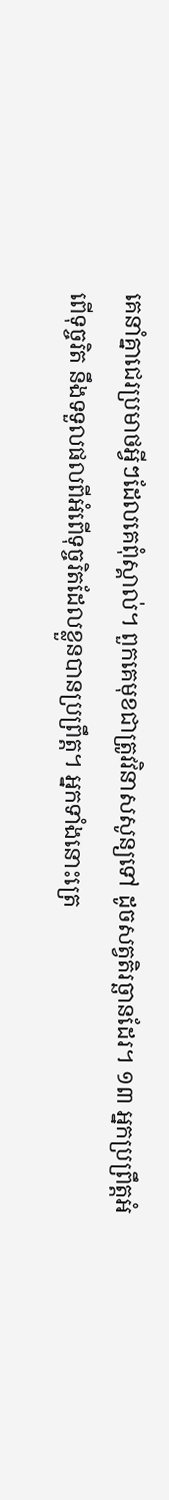គេនាំគ្នាជេរប្រមាថអ្វីៗដែលគេពុំស្គាល់។ ពួកគេមុខជាត្រូវវិនាសសូន្យទៅ ដូចសត្វតិរច្ឆានដែរ។ ១៣ អ្នកប្រព្រឹត្តអំពើទុច្ចរិត នឹងទទួលផលពីអំពើទុច្ចរិតដែលខ្លួនបានប្រព្រឹត្ត។ អ្នកទាំងនោះត្រេ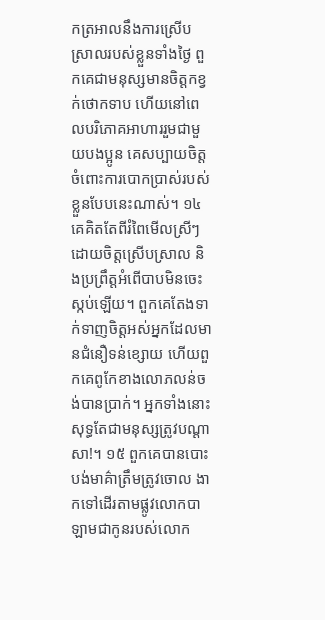កត្រអាលនឹងការស្រើបស្រាលរបស់ខ្លួនទាំងថ្ងៃ ពួកគេជាមនុស្សមានចិត្តកខ្វក់ថោកទាប ហើយនៅពេលបរិភោគអាហាររួមជាមួយបងប្អូន គេសប្បាយចិត្តចំពោះការបោកប្រាស់របស់ខ្លួនបែបនេះណាស់។ ១៤ គេគិតតែពីរំពៃមើលស្រីៗដោយចិត្តស្រើបស្រាល និងប្រព្រឹត្តអំពើបាបមិនចេះស្កប់ឡើយ។ ពួកគេតែងទាក់ទាញចិត្តអស់អ្នកដែលមានជំនឿទន់ខ្សោយ ហើយពួកគេពូកែខាងលោភលន់ចង់បានប្រាក់។ អ្នកទាំងនោះសុទ្ធតែជាមនុស្សត្រូវបណ្ដាសា!។ ១៥ ពួកគេបានបោះបង់មាគ៌ាត្រឹមត្រូវចោល ងាកទៅដើរតាមផ្លូវលោកបាឡាមជាកូនរបស់លោក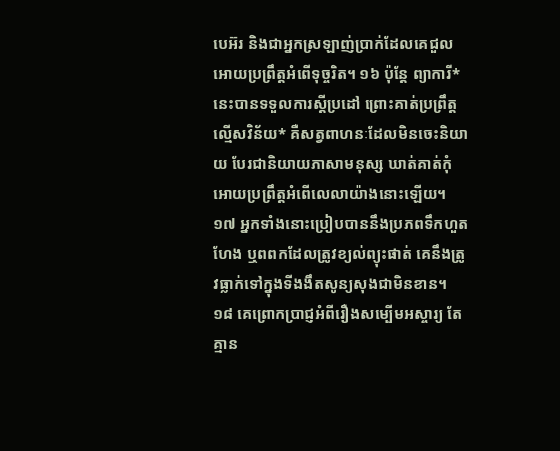បេអ៊រ និងជាអ្នកស្រឡាញ់ប្រាក់ដែលគេជួលអោយប្រព្រឹត្តអំពើទុច្ចរិត។ ១៦ ប៉ុន្តែ ព្យាការី*នេះបានទទួលការស្ដីប្រដៅ ព្រោះគាត់ប្រព្រឹត្តល្មើសវិន័យ* គឺសត្វពាហនៈដែលមិនចេះនិយាយ បែរជានិយាយភាសាមនុស្ស ឃាត់គាត់កុំអោយប្រព្រឹត្តអំពើលេលាយ៉ាងនោះឡើយ។
១៧ អ្នកទាំងនោះប្រៀបបាននឹងប្រភពទឹកហួតហែង ឬពពកដែលត្រូវខ្យល់ព្យុះផាត់ គេនឹងត្រូវធ្លាក់ទៅក្នុងទីងងឹតសូន្យសុងជាមិនខាន។ ១៨ គេព្រោកប្រាជ្ញអំពីរឿងសម្បើមអស្ចារ្យ តែគ្មាន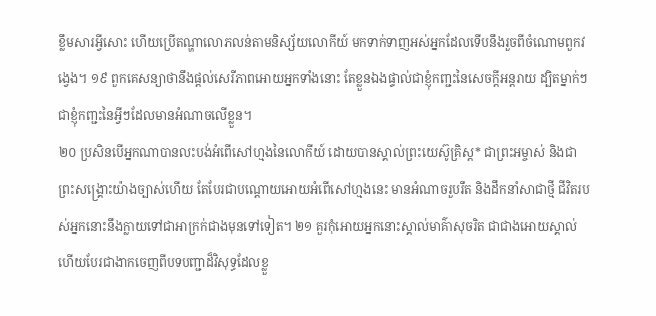ខ្លឹមសារអ្វីសោះ ហើយប្រើតណ្ហាលោភលន់តាមនិស្ស័យលោកីយ៍ មកទាក់ទាញអស់អ្នកដែលទើបនឹងរួចពីចំណោមពួកវង្វេង។ ១៩ ពួកគេសន្យាថានឹងផ្ដល់សេរីភាពអោយអ្នកទាំងនោះ តែខ្លួនឯងផ្ទាល់ជាខ្ញុំកញ្ជះនៃសេចក្ដីអន្តរាយ ដ្បិតម្នាក់ៗជាខ្ញុំកញ្ជះនៃអ្វីៗដែលមានអំណាចលើខ្លួន។
២០ ប្រសិនបើអ្នកណាបានលះបង់អំពើសៅហ្មងនៃលោកីយ៍ ដោយបានស្គាល់ព្រះយេស៊ូគ្រិស្ដ* ជាព្រះអម្ចាស់ និងជាព្រះសង្គ្រោះយ៉ាងច្បាស់ហើយ តែបែរជាបណ្ដោយអោយអំពើសៅហ្មងនេះ មានអំណាចរួបរឹត និងដឹកនាំសាជាថ្មី ជីវិតរបស់អ្នកនោះនឹងក្លាយទៅជាអាក្រក់ជាងមុនទៅទៀត។ ២១ គួរកុំអោយអ្នកនោះស្គាល់មាគ៌ាសុចរិត ជាជាងអោយស្គាល់ ហើយបែរជាងាកចេញពីបទបញ្ជាដ៏វិសុទ្ធដែលខ្លួ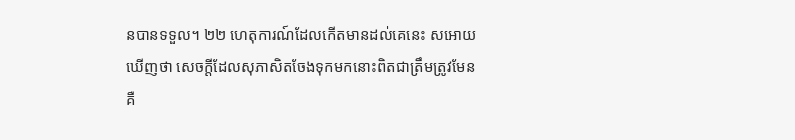នបានទទួល។ ២២ ហេតុការណ៍ដែលកើតមានដល់គេនេះ សអោយឃើញថា សេចក្ដីដែលសុភាសិតចែងទុកមកនោះពិតជាត្រឹមត្រូវមែន គឺ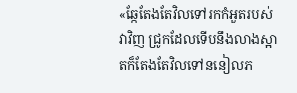«ឆ្កែតែងតែវិលទៅរកកំអួតរបស់វាវិញ ជ្រូកដែលទើបនឹងលាងស្អាតក៏តែងតែវិលទៅននៀលភ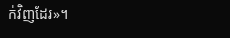ក់វិញដែរ»។